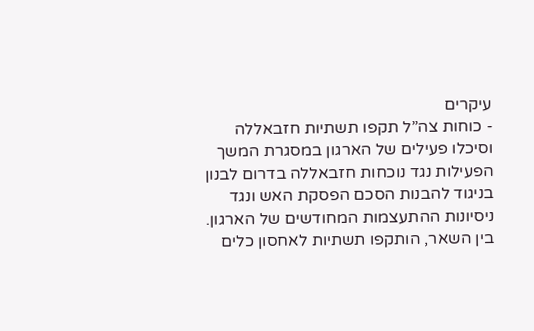עיקרים
- כוחות צה”ל תקפו תשתיות חזבאללה וסיכלו פעילים של הארגון במסגרת המשך הפעילות נגד נוכחות חזבאללה בדרום לבנון בניגוד להבנות הסכם הפסקת האש ונגד ניסיונות ההתעצמות המחודשים של הארגון. בין השאר, הותקפו תשתיות לאחסון כלים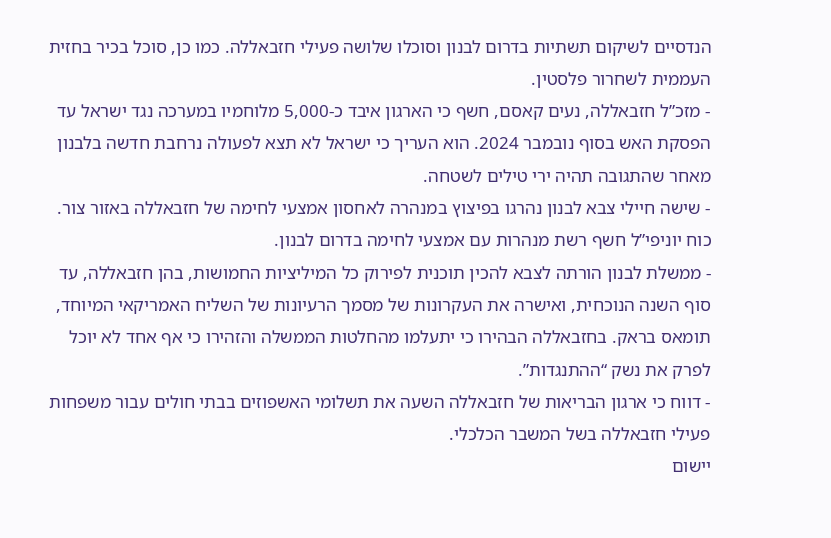הנדסיים לשיקום תשתיות בדרום לבנון וסוכלו שלושה פעילי חזבאללה. כמו כן, סוכל בכיר בחזית העממית לשחרור פלסטין.
- מזכ”ל חזבאללה, נעים קאסם, חשף כי הארגון איבד כ-5,000 מלוחמיו במערכה נגד ישראל עד הפסקת האש בסוף נובמבר 2024. הוא העריך כי ישראל לא תצא לפעולה נרחבת חדשה בלבנון מאחר שהתגובה תהיה ירי טילים לשטחה.
- שישה חיילי צבא לבנון נהרגו בפיצוץ במנהרה לאחסון אמצעי לחימה של חזבאללה באזור צור. כוח יוניפי”ל חשף רשת מנהרות עם אמצעי לחימה בדרום לבנון.
- ממשלת לבנון הורתה לצבא להכין תוכנית לפירוק כל המיליציות החמושות, בהן חזבאללה, עד סוף השנה הנוכחית, ואישרה את העקרונות של מסמך הרעיונות של השליח האמריקאי המיוחד, תומאס בראק. בחזבאללה הבהירו כי יתעלמו מהחלטות הממשלה והזהירו כי אף אחד לא יוכל לפרק את נשק “ההתנגדות”.
- דווח כי ארגון הבריאות של חזבאללה השעה את תשלומי האשפוזים בבתי חולים עבור משפחות פעילי חזבאללה בשל המשבר הכלכלי.
יישום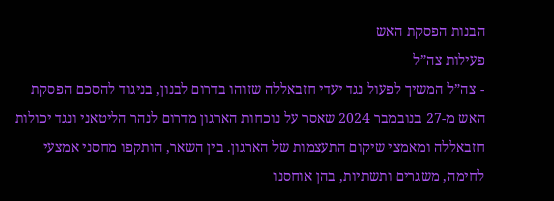הבנות הפסקת האש
פעילות צה”ל
- צה”ל המשיך לפעול נגד יעדי חזבאללה שזוהו בדרום לבנון, בניגוד להסכם הפסקת האש מ-27 בנובמבר 2024 שאסר על נוכחות הארגון מדרום לנהר הליטאני ונגד יכולות חזבאללה ומאמצי שיקום התעצמות של הארגון. בין השאר, הותקפו מחסני אמצעי לחימה, משגרים ותשתיות, בהן אוחסנו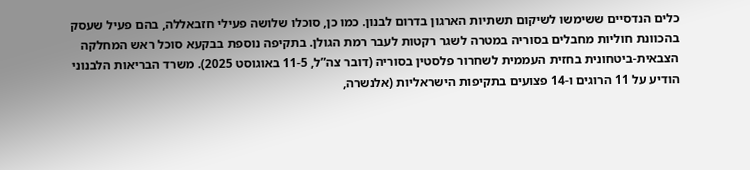כלים הנדסיים ששימשו לשיקום תשתיות הארגון בדרום לבנון. כמו כן, סוכלו שלושה פעילי חזבאללה, בהם פעיל שעסק בהכוונת חוליות מחבלים בסוריה במטרה לשגר רקטות לעבר רמת הגולן. בתקיפה נוספת בבקעא סוכל ראש המחלקה הצבאית-ביטחונית בחזית העממית לשחרור פלסטין בסוריה (דובר צה”ל, 11-5 באוגוסט 2025). משרד הבריאות הלבנוני הודיע על 11 הרוגים ו-14 פצועים בתקיפות הישראליות (אלנשרה,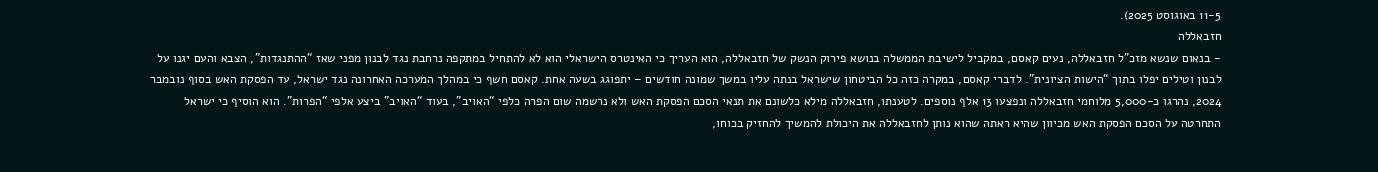11-5 באוגוסט 2025).
חזבאללה
- בנאום שנשא מזכ”ל חזבאללה, נעים קאסם, במקביל לישיבת הממשלה בנושא פירוק הנשק של חזבאללה, הוא העריך כי האינטרס הישראלי הוא לא להתחיל במתקפה נרחבת נגד לבנון מפני שאז “ההתנגדות”, הצבא והעם יגנו על לבנון וטילים יפלו בתוך “הישות הציונית”. לדברי קאסם, במקרה כזה כל הביטחון שישראל בנתה עליו במשך שמונה חודשים – יתפוגג בשעה אחת. קאסם חשף כי במהלך המערכה האחרונה נגד ישראל, עד הפסקת האש בסוף נובמבר 2024, נהרגו כ-5,000 מלוחמי חזבאללה ונפצעו 13 אלף נוספים. לטענתו, חזבאללה מילא כלשונם את תנאי הסכם הפסקת האש ולא נרשמה שום הפרה כלפי “האויב”, בעוד “האויב” ביצע אלפי “הפרות”. הוא הוסיף כי ישראל התחרטה על הסכם הפסקת האש מכיוון שהיא ראתה שהוא נותן לחזבאללה את היכולת להמשיך להחזיק בכוחו,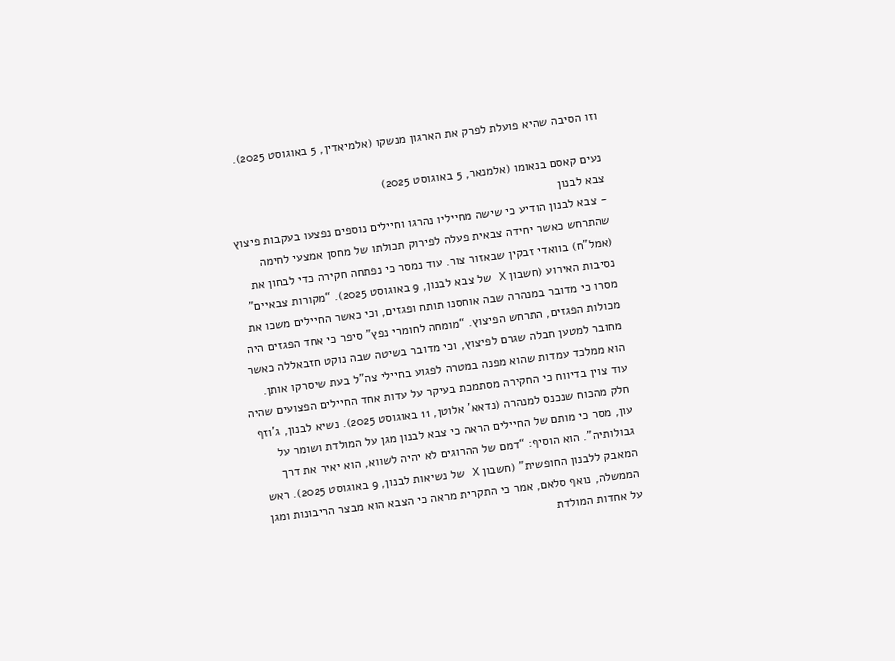וזו הסיבה שהיא פועלת לפרק את הארגון מנשקו (אלמיאדין, 5 באוגוסט 2025).

נעים קאסם בנאומו (אלמנאר, 5 באוגוסט 2025)
צבא לבנון
- צבא לבנון הודיע כי שישה מחייליו נהרגו וחיילים נוספים נפצעו בעקבות פיצוץ שהתרחש כאשר יחידה צבאית פעלה לפירוק תכולתו של מחסן אמצעי לחימה (אמל”ח) בוואדי זבקין שבאזור צור. עוד נמסר כי נפתחה חקירה כדי לבחון את נסיבות האירוע (חשבון X של צבא לבנון, 9 באוגוסט 2025). “מקורות צבאיים” מסרו כי מדובר במנהרה שבה אוחסנו תותח ופגזים, וכי כאשר החיילים משכו את מכולות הפגזים, התרחש הפיצוץ. “מומחה לחומרי נפץ” סיפר כי אחד הפגזים היה מחובר למטען חבלה שגרם לפיצוץ, וכי מדובר בשיטה שבה נוקט חזבאללה כאשר הוא ממלכד עמדות שהוא מפנה במטרה לפגוע בחיילי צה”ל בעת שיסרקו אותן. עוד צוין בדיווח כי החקירה מסתמכת בעיקר על עדות אחד החיילים הפצועים שהיה חלק מהכוח שנכנס למנהרה (נדאא’ אלוטן, 11 באוגוסט 2025). נשיא לבנון, ג’וזף עון, מסר כי מותם של החיילים הראה כי צבא לבנון מגן על המולדת ושומר על גבולותיה”. הוא הוסיף: “דמם של ההרוגים לא יהיה לשווא, הוא יאיר את דרך המאבק ללבנון החופשית” (חשבון X של נשיאות לבנון, 9 באוגוסט 2025). ראש הממשלה, נואף סלאם, אמר כי התקרית מראה כי הצבא הוא מבצר הריבונות ומגן על אחדות המולדת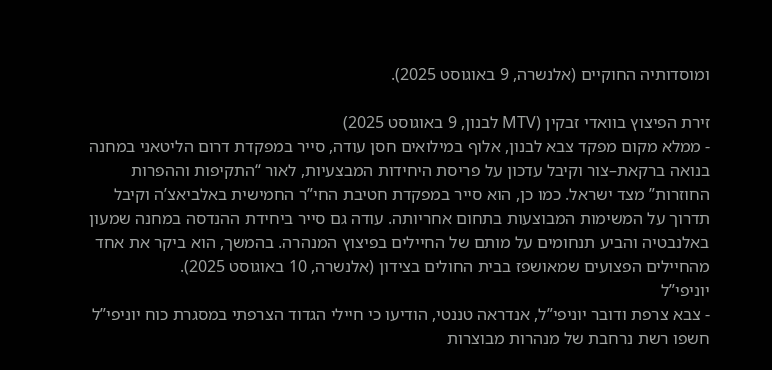ומוסדותיה החוקיים (אלנשרה, 9 באוגוסט 2025).

זירת הפיצוץ בוואדי זבקין (MTV לבנון, 9 באוגוסט 2025)
- ממלא מקום מפקד צבא לבנון, אלוף במילואים חסן עודה, סייר במפקדת דרום הליטאני במחנה בנואה ברקאת–צור וקיבל עדכון על פריסת היחידות המבצעיות, לאור “התקיפות וההפרות החוזרות” מצד ישראל. כמו כן, הוא סייר במפקדת חטיבת החי”ר החמישית באלביאצ’ה וקיבל תדרוך על המשימות המבוצעות בתחום אחריותה. עודה גם סייר ביחידת ההנדסה במחנה שמעון באלנבטיה והביע תנחומים על מותם של החיילים בפיצוץ המנהרה. בהמשך, הוא ביקר את אחד מהחיילים הפצועים שמאושפז בבית החולים בצידון (אלנשרה, 10 באוגוסט 2025).
יוניפי”ל
- צבא צרפת ודובר יוניפי”ל, אנדראה טננטי, הודיעו כי חיילי הגדוד הצרפתי במסגרת כוח יוניפי”ל חשפו רשת נרחבת של מנהרות מבוצרות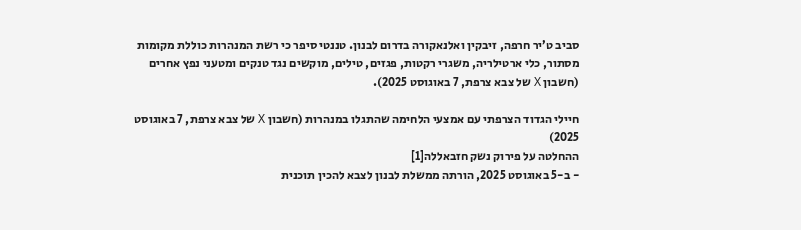סביב ט’יר חרפה, זיבקין ואלנאקורה בדרום לבנון. טננטי סיפר כי רשת המנהרות כוללת מקומות מסתור, כלי ארטילריה, משגרי רקטות, פגזים, טילים, מוקשים נגד טנקים ומטעני נפץ אחרים (חשבון X של צבא צרפת, 7 באוגוסט 2025).

חיילי הגדוד הצרפתי עם אמצעי הלחימה שהתגלו במנהרות (חשבון X של צבא צרפת, 7 באוגוסט 2025)
ההחלטה על פירוק נשק חזבאללה[1]
- ב-5 באוגוסט 2025, הורתה ממשלת לבנון לצבא להכין תוכנית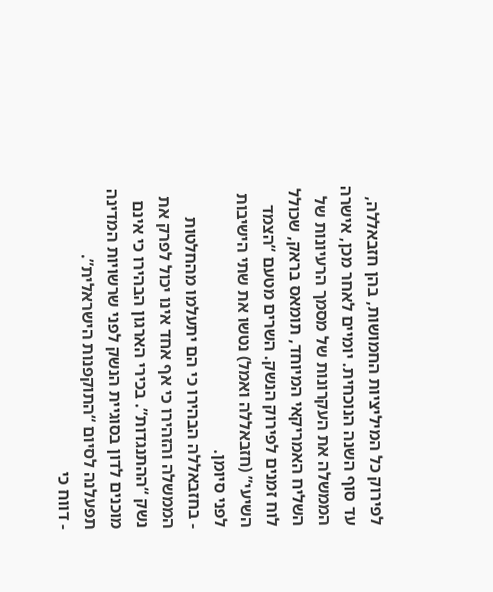לפירוק כל המיליציות החמושות, בהן חזבאללה, עד סוף השנה הנוכחית. יומיים לאחר מכן, אישרה הממשלה את העקרונות של מסמך הרעיונות של השליח האמריקאי המיוחד, תומאס בראק, שכולל לוח זמנים לפירוק הנשק. השרים מטעם “הצמד השיעי” (חזבאללה ואמל) נטשו את שתי הישיבות לפני סיומן.
- בחזבאללה הבהירו כי הם יתעלמו מהחלטות הממשלה והזהירו כי אף אחד אינו יכול לפרק את נשק “ההתנגדות”. בכירי הארגון הבהירו כי אינם מוכנים לדון בסוגיית הנשק לפני שרשויות המדינה תפעלנה לסיום “התוקפנות הישראלית”.
- דווח כי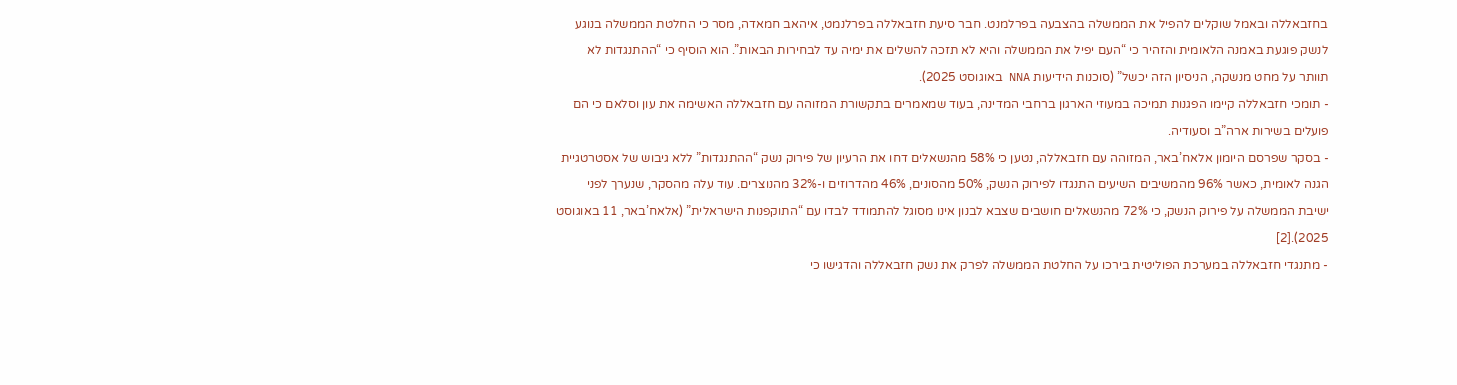בחזבאללה ובאמל שוקלים להפיל את הממשלה בהצבעה בפרלמנט. חבר סיעת חזבאללה בפרלנמט, איהאב חמאדה, מסר כי החלטת הממשלה בנוגע לנשק פוגעת באמנה הלאומית והזהיר כי “העם יפיל את הממשלה והיא לא תזכה להשלים את ימיה עד לבחירות הבאות”. הוא הוסיף כי “ההתנגדות לא תוותר על מחט מנשקה, הניסיון הזה יכשל” (סוכנות הידיעות NNA באוגוסט 2025).
- תומכי חזבאללה קיימו הפגנות תמיכה במעוזי הארגון ברחבי המדינה, בעוד שמאמרים בתקשורת המזוהה עם חזבאללה האשימה את עון וסלאם כי הם פועלים בשירות ארה”ב וסעודיה.
- בסקר שפרסם היומון אלאח’באר, המזוהה עם חזבאללה, נטען כי 58% מהנשאלים דחו את הרעיון של פירוק נשק “ההתנגדות” ללא גיבוש של אסטרטגיית הגנה לאומית, כאשר 96% מהמשיבים השיעים התנגדו לפירוק הנשק, 50% מהסונים, 46% מהדרוזים ו-32% מהנוצרים. עוד עלה מהסקר, שנערך לפני ישיבת הממשלה על פירוק הנשק, כי 72% מהנשאלים חושבים שצבא לבנון אינו מסוגל להתמודד לבדו עם “התוקפנות הישראלית” (אלאח’באר, 11 באוגוסט 2025).[2]
- מתנגדי חזבאללה במערכת הפוליטית בירכו על החלטת הממשלה לפרק את נשק חזבאללה והדגישו כי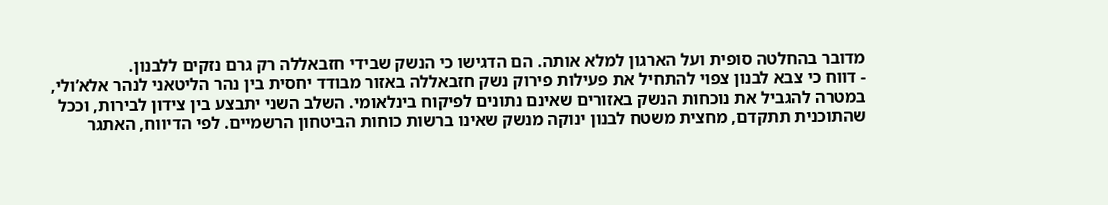מדובר בהחלטה סופית ועל הארגון למלא אותה. הם הדגישו כי הנשק שבידי חזבאללה רק גרם נזקים ללבנון.
- דווח כי צבא לבנון צפוי להתחיל את פעילות פירוק נשק חזבאללה באזור מבודד יחסית בין נהר הליטאני לנהר אלא’ולי, במטרה להגביל את נוכחות הנשק באזורים שאינם נתונים לפיקוח בינלאומי. השלב השני יתבצע בין צידון לבירות, וככל שהתוכנית תתקדם, מחצית משטח לבנון ינוקה מנשק שאינו ברשות כוחות הביטחון הרשמיים. לפי הדיווח, האתגר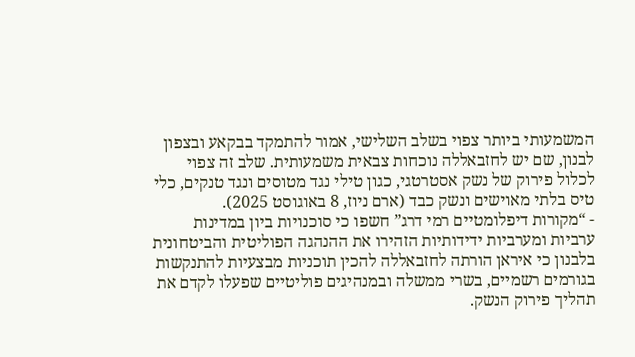המשמעותי ביותר צפוי בשלב השלישי, אמור להתמקד בבקאע ובצפון לבנון, שם יש לחזבאללה נוכחות צבאית משמעותית. שלב זה צפוי לכלול פירוק של נשק אסטרטגי, כגון טילי נגד מטוסים ונגד טנקים, כלי טיס בלתי מאוישים ונשק כבד (ארם ניוז, 8 באוגוסט 2025).
- “מקורות דיפלומטיים רמי דרג” חשפו כי סוכנויות ביון במדינות ערביות ומערביות ידידותיות הזהירו את ההנהגה הפוליטית והביטחונית בלבנון כי איראן הורתה לחזבאללה להכין תוכניות מבצעיות להתנקשות בגורמים רשמיים, בשרי ממשלה ובמנהיגים פוליטיים שפעלו לקדם את תהליך פירוק הנשק.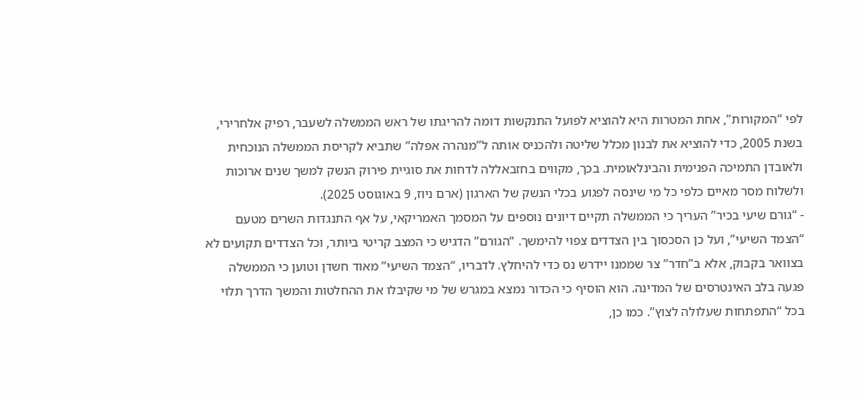לפי “המקורות”, אחת המטרות היא להוציא לפועל התנקשות דומה להריגתו של ראש הממשלה לשעבר, רפיק אלחרירי, בשנת 2005, כדי להוציא את לבנון מכלל שליטה ולהכניס אותה ל”מנהרה אפלה” שתביא לקריסת הממשלה הנוכחית ולאובדן התמיכה הפנימית והבינלאומית. בכך, מקווים בחזבאללה לדחות את סוגיית פירוק הנשק למשך שנים ארוכות ולשלוח מסר מאיים כלפי כל מי שינסה לפגוע בכלי הנשק של הארגון (ארם ניוז, 9 באוגוסט 2025).
- “גורם שיעי בכיר” העריך כי הממשלה תקיים דיונים נוספים על המסמך האמריקאי, על אף התנגדות השרים מטעם “הצמד השיעי”, ועל כן הסכסוך בין הצדדים צפוי להימשך. “הגורם” הדגיש כי המצב קריטי ביותר, וכל הצדדים תקועים לא בצוואר בקבוק, אלא ב”חדר” צר שממנו יידרש נס כדי להיחלץ. לדבריו, “הצמד השיעי” מאוד חשדן וטוען כי הממשלה פגעה בלב האינטרסים של המדינה. הוא הוסיף כי הכדור נמצא במגרש של מי שקיבלו את ההחלטות והמשך הדרך תלוי בכל “התפתחות שעלולה לצוץ”. כמו כן,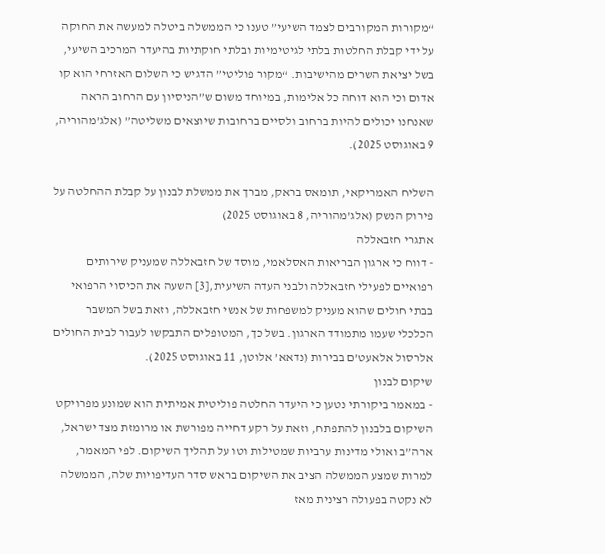“מקורות המקורבים לצמד השיעי” טענו כי הממשלה ביטלה למעשה את החוקה על ידי קבלת החלטות בלתי לגיטימיות ובלתי חוקתיות בהיעדר המרכיב השיעי, בשל יציאת השרים מהישיבות. “מקור פוליטי” הדגיש כי השלום האזרחי הוא קו אדום וכי הוא דוחה כל אלימות, במיוחד משום ש”הניסיון עם הרחוב הראה שאנחנו יכולים להיות ברחוב ולסיים ברחובות שיוצאים משליטה” (אלג’מהוריה, 9 באוגוסט 2025).

השליח האמריקאי, תומאס בראק, מברך את ממשלת לבנון על קבלת ההחלטה על פירוק הנשק (אלג’מהוריה, 8 באוגוסט 2025)
אתגרי חזבאללה
- דווח כי ארגון הבריאות האסלאמי, מוסד של חזבאללה שמעניק שירותים רפואיים לפעילי חזבאללה ולבני העדה השיעית,[3] השעה את הכיסוי הרפואי בבתי חולים שהוא מעניק למשפחות של אנשי חזבאללה, וזאת בשל המשבר הכלכלי שעמו מתמודד הארגון. בשל כך, המטופלים התבקשו לעבור לבית החולים אלרסול אלאעט’ם בבירות (נדאא’ אלוטן, 11 באוגוסט 2025).
שיקום לבנון
- במאמר ביקורתי נטען כי היעדר החלטה פוליטית אמיתית הוא שמונע מפרויקט השיקום בלבנון להתפתח, וזאת על רקע דחייה מפורשת או מרומזת מצד ישראל, ארה”ב ואולי מדינות ערביות שמטילות וטו על תהליך השיקום. לפי המאמר, למרות שמצע הממשלה הציב את השיקום בראש סדר העדיפויות שלה, הממשלה לא נקטה בפעולה רצינית מאז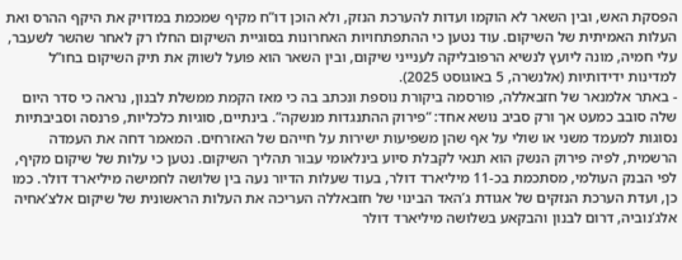הפסקת האש, ובין השאר לא הוקמו ועדות להערכת הנזק, ולא הוכן דו”ח מקיף שמכמת במדויק את היקף ההרס ואת העלות האמיתית של השיקום. עוד נטען כי ההתפתחויות האחרונות בסוגיית השיקום החלו רק לאחר שהשר לשעבר, עלי חמיה, מונה ליועץ לנשיא הרפובליקה לענייני שיקום, ובין השאר הוא פועל לשווק את תיק השיקום בחו”ל למדינות ידידותיות (אלנשרה, 5 באוגוסט 2025).
- באתר אלמנאר של חזבאללה, פורסמה ביקורת נוספת ונכתב בה כי מאז הקמת ממשלת לבנון, נראה כי סדר היום שלה סובב כמעט אך ורק סביב נושא אחד: “פירוק ההתנגדות מנשקה”. בינתיים, סוגיות כלכליות, פרנסה וסביבתיות נסוגות למעמד משני או שולי על אף שהן משפיעות ישירות על חייהם של האזרחים. המאמר דחה את העמדה הרשמית, לפיה פירוק הנשק הוא תנאי לקבלת סיוע בינלאומי עבור תהליך השיקום. נטען כי עלות של שיקום מקיף, לפי הבנק העולמי, מסתכמת בכ-11 מיליארד דולר, בעוד שעלות הדיור נעה בין שלושה לחמישה מיליארד דולר. כמו כן, ועדת הערכת הנזקים של אגודת ג’האד הבינוי של חזבאללה העריכה את העלות הראשונית של שיקום אלצ’אחיה אלג’נוביה, דרום לבנון והבקאע בשלושה מיליארד דולר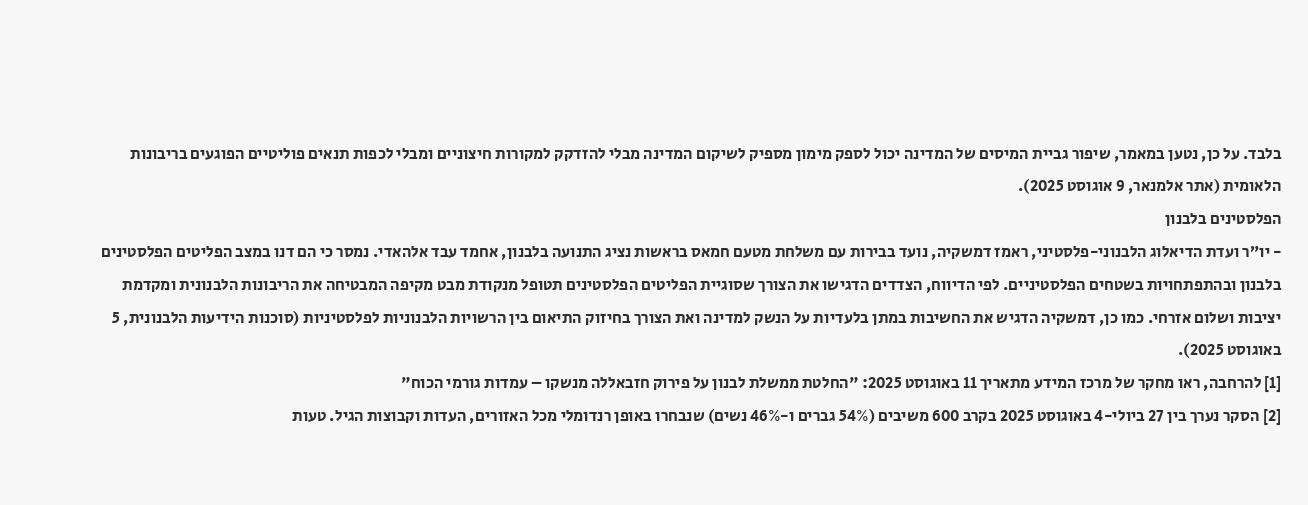בלבד. על כן, נטען במאמר, שיפור גביית המיסים של המדינה יכול לספק מימון מספיק לשיקום המדינה מבלי להזדקק למקורות חיצוניים ומבלי לכפות תנאים פוליטיים הפוגעים בריבונות הלאומית (אתר אלמנאר, 9 אוגוסט 2025).
הפלסטינים בלבנון
- יו”ר ועדת הדיאלוג הלבנוני-פלסטיני, ראמז דמשקיה, נועד בבירות עם משלחת מטעם חמאס בראשות נציג התנועה בלבנון, אחמד עבד אלהאדי. נמסר כי הם דנו במצב הפליטים הפלסטינים בלבנון ובהתפתחויות בשטחים הפלסטיניים. לפי הדיווח, הצדדים הדגישו את הצורך שסוגיית הפליטים הפלסטינים תטופל מנקודת מבט מקיפה המבטיחה את הריבונות הלבנונית ומקדמת יציבות ושלום אזרחי. כמו כן, דמשקיה הדגיש את החשיבות במתן בלעדיות על הנשק למדינה ואת הצורך בחיזוק התיאום בין הרשויות הלבנוניות לפלסטיניות (סוכנות הידיעות הלבנונית, 5 באוגוסט 2025).
[1] להרחבה, ראו מחקר של מרכז המידע מתאריך 11 באוגוסט 2025: "החלטת ממשלת לבנון על פירוק חזבאללה מנשקו – עמדות גורמי הכוח"
[2] הסקר נערך בין 27 ביולי-4 באוגוסט 2025 בקרב 600 משיבים (54% גברים ו-46% נשים) שנבחרו באופן רנדומלי מכל האזורים, העדות וקבוצות הגיל. טעות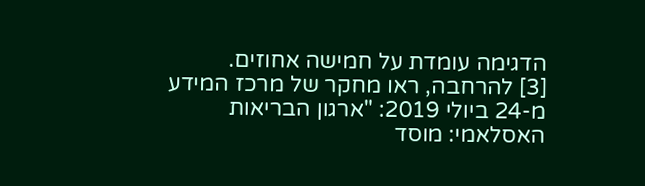הדגימה עומדת על חמישה אחוזים.
[3] להרחבה, ראו מחקר של מרכז המידע מ-24 ביולי 2019: "ארגון הבריאות האסלאמי: מוסד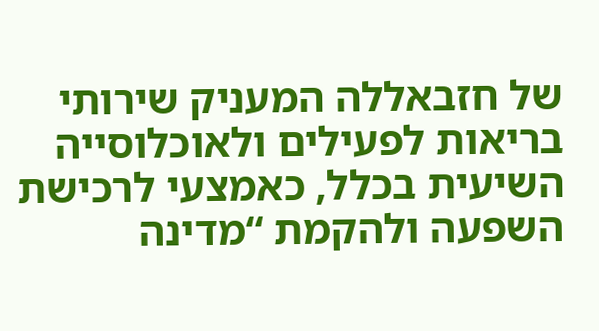של חזבאללה המעניק שירותי בריאות לפעילים ולאוכלוסייה השיעית בכלל, כאמצעי לרכישת השפעה ולהקמת “מדינה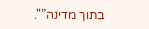בתוך מדינה”".